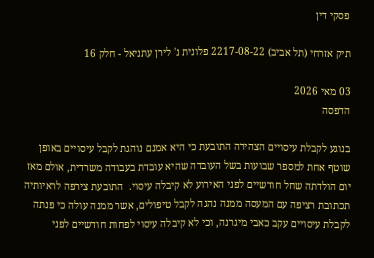פסקי דין

תיק אזרחי (תל אביב) 2217-08-22 פלונית נ' לירן עתניאל - חלק 16

03 מאי 2026
הדפסה

בנוגע לקבלת עיסויים הצהירה התובעת כי היא אמנם נוהגת לקבל עיסויים באופן שוטף אחת למספר שבועות בשל העובדה שהיא עובדת בעבודה משרדית, אולם מאז יום הולדתה שחל חודשיים לפני האירוע לא קיבלה עיסוי.  התובעת צירפה לראיותיה תכתובת רציפה עם המעסה ממנה נהגה לקבל טיפולים, אשר ממנה עולה כי פנתה לקבלת עיסויים עקב כאבי מיגרנה, וכי לא קיבלה עיסוי לפחות חודשיים לפני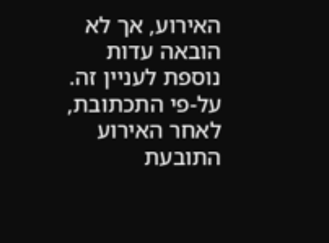האירוע, אך לא הובאה עדות נוספת לעניין זה.  על-פי התכתובת, לאחר האירוע התובעת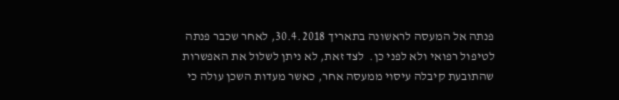פנתה אל המעסה לראשונה בתאריך 30.4.2018, לאחר שכבר פנתה לטיפול רפואי ולא לפני כן.  לצד זאת, לא ניתן לשלול את האפשרות שהתובעת קיבלה עיסוי ממעסה אחר, כאשר מעדות השכן עולה כי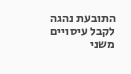התובעת נהגה לקבל עיסויים משני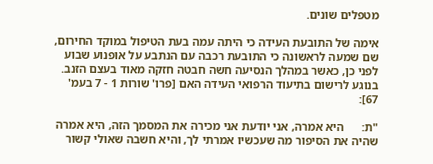מטפלים שונים.

אימה של התובעת העידה כי היתה עמה בעת הטיפול במוקד החירום, שם שמעה לראשונה כי התובעת רכבה עם הנתבע על אופנוע שבוע לפני כן, כאשר במהלך הנסיעה חשה חבטה חזקה מאוד בעצם הזנב.  בנוגע לרישום בתיעוד הרפואי העידה האם [פרו' שורות 1 - 7 בעמ' 67]:

"ת:      היא אמרה, אני יודעת אני מכירה את המסמך הזה, היא אמרה שהיה את הסיפור מה שעכשיו אמרתי לך, והיא חשבה שאולי קשור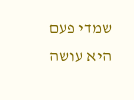שמדי פעם היא עושה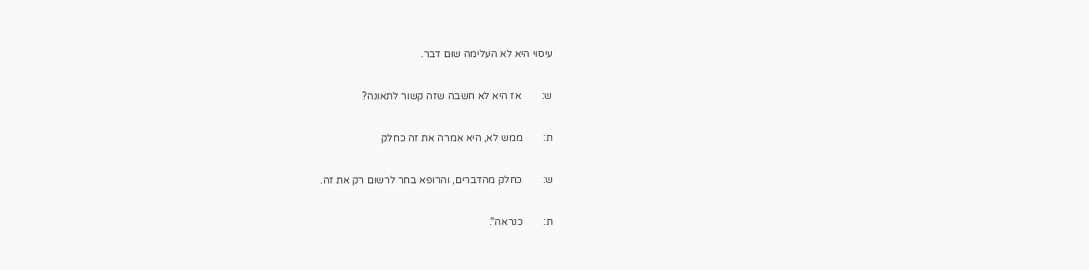עיסוי היא לא העלימה שום דבר.

ש:        אז היא לא חשבה שזה קשור לתאונה?

ת:        ממש לא, היא אמרה את זה כחלק

ש:        כחלק מהדברים, והרופא בחר לרשום רק את זה.

ת:        כנראה".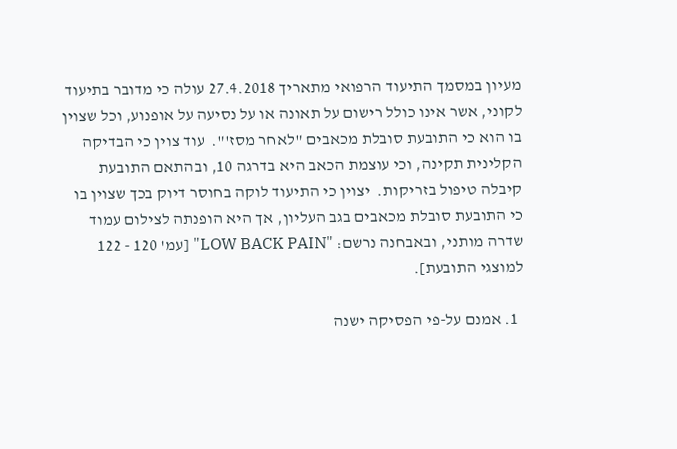מעיון במסמך התיעוד הרפואי מתאריך 27.4.2018 עולה כי מדובר בתיעוד לקוני, אשר אינו כולל רישום על תאונה או על נסיעה על אופנוע, וכל שצוין בו הוא כי התובעת סובלת מכאבים "לאחר מסז'".  עוד צוין כי הבדיקה הקלינית תקינה, וכי עוצמת הכאב היא בדרגה 10, ובהתאם התובעת קיבלה טיפול בזריקות.  יצוין כי התיעוד לוקה בחוסר דיוק בכך שצוין בו כי התובעת סובלת מכאבים בגב העליון, אך היא הופנתה לצילום עמוד שדרה מותני, ובאבחנה נרשם: "LOW BACK PAIN" [עמ' 120 - 122 למוצגי התובעת].

  1. אמנם על-פי הפסיקה ישנה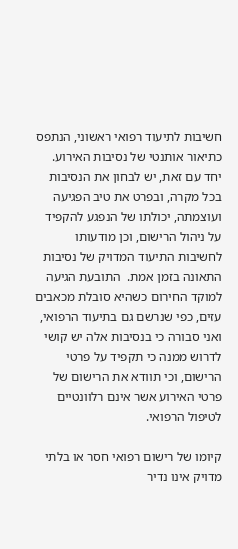חשיבות לתיעוד רפואי ראשוני, הנתפס כתיאור אותנטי של נסיבות האירוע. יחד עם זאת, יש לבחון את הנסיבות בכל מקרה, ובפרט את טיב הפגיעה ועוצמתה, יכולתו של הנפגע להקפיד על ניהול הרישום, וכן מודעותו לחשיבות התיעוד המדויק של נסיבות התאונה בזמן אמת.  התובעת הגיעה למוקד החירום כשהיא סובלת מכאבים עזים, כפי שנרשם גם בתיעוד הרפואי, ואני סבורה כי בנסיבות אלה יש קושי לדרוש ממנה כי תקפיד על פרטי הרישום, וכי תוודא את הרישום של פרטי האירוע אשר אינם רלוונטיים לטיפול הרפואי.

קיומו של רישום רפואי חסר או בלתי מדויק אינו נדיר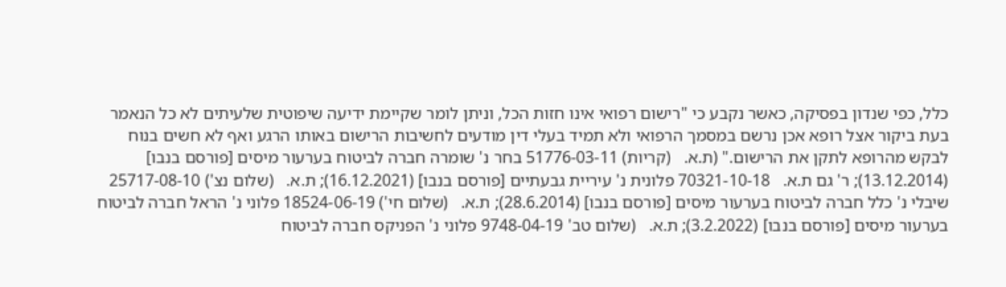כלל, כפי שנדון בפסיקה, כאשר נקבע כי "רישום רפואי אינו חזות הכל, וניתן לומר שקיימת ידיעה שיפוטית שלעיתים לא כל הנאמר בעת ביקור אצל רופא אכן נרשם במסמך הרפואי ולא תמיד בעלי דין מודעים לחשיבות הרישום באותו הרגע ואף לא חשים בנוח לבקש מהרופא לתקן את הרישום." (ת.א.   (קריות) 51776-03-11 בחר נ' שומרה חברה לביטוח בערעור מיסים [פורסם בנבו] (13.12.2014); ר' גם ת.א.   70321-10-18 פלונית נ' עיריית גבעתיים [פורסם בנבו] (16.12.2021); ת.א.   (שלום נצ') 25717-08-10 שיבלי נ' כלל חברה לביטוח בערעור מיסים [פורסם בנבו] (28.6.2014); ת.א.   (שלום חי') 18524-06-19 פלוני נ' הראל חברה לביטוח בערעור מיסים [פורסם בנבו] (3.2.2022); ת.א.   (שלום טב' 9748-04-19 פלוני נ' הפניקס חברה לביטוח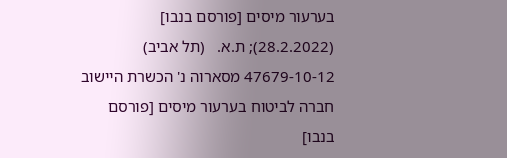בערעור מיסים [פורסם בנבו] (28.2.2022); ת.א.   (תל אביב) 47679-10-12 מסארוה נ' הכשרת היישוב חברה לביטוח בערעור מיסים [פורסם בנבו]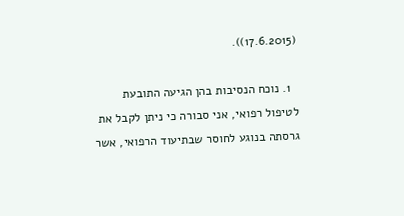(17.6.2015)).

  1. נוכח הנסיבות בהן הגיעה התובעת לטיפול רפואי, אני סבורה כי ניתן לקבל את גרסתה בנוגע לחוסר שבתיעוד הרפואי, אשר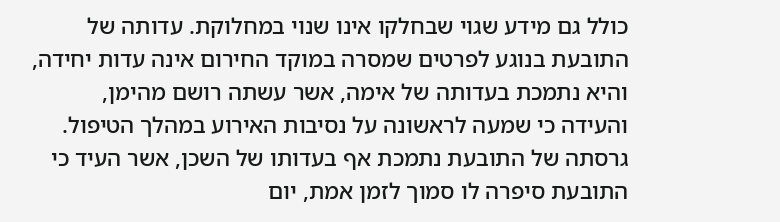כולל גם מידע שגוי שבחלקו אינו שנוי במחלוקת. עדותה של התובעת בנוגע לפרטים שמסרה במוקד החירום אינה עדות יחידה, והיא נתמכת בעדותה של אימה, אשר עשתה רושם מהימן, והעידה כי שמעה לראשונה על נסיבות האירוע במהלך הטיפול.  גרסתה של התובעת נתמכת אף בעדותו של השכן, אשר העיד כי התובעת סיפרה לו סמוך לזמן אמת, יום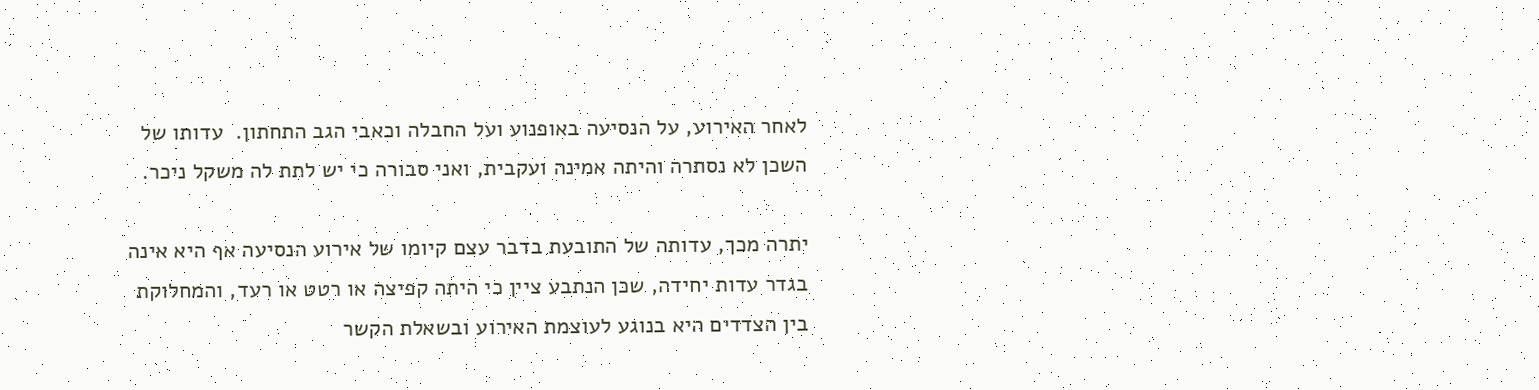לאחר האירוע, על הנסיעה באופנוע ועל החבלה וכאבי הגב התחתון.  עדותו של השכן לא נסתרה והיתה אמינה ועקבית, ואני סבורה כי יש לתת לה משקל ניכר.

יתרה מכך, עדותה של התובעת בדבר עצם קיומו של אירוע הנסיעה אף היא אינה בגדר עדות יחידה, שכן הנתבע ציין כי היתה קפיצה או רטט או רעד, והמחלוקת בין הצדדים היא בנוגע לעוצמת האירוע ובשאלת הקשר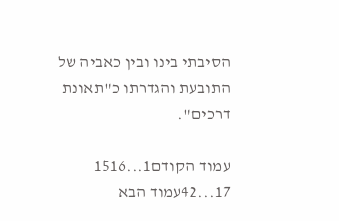הסיבתי בינו ובין כאביה של התובעת והגדרתו כ"תאונת דרכים".

עמוד הקודם1...1516
17...42עמוד הבא